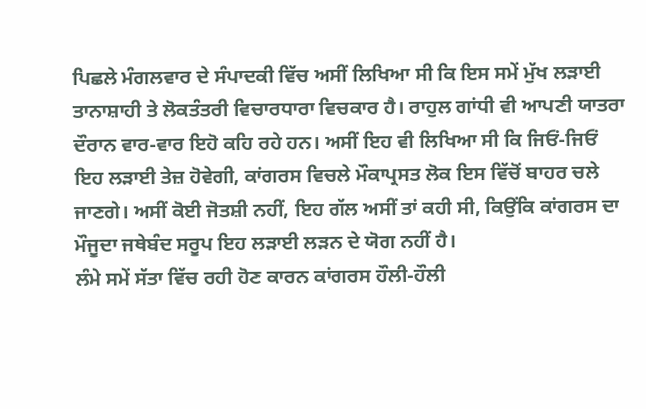ਪਿਛਲੇ ਮੰਗਲਵਾਰ ਦੇ ਸੰਪਾਦਕੀ ਵਿੱਚ ਅਸੀਂ ਲਿਖਿਆ ਸੀ ਕਿ ਇਸ ਸਮੇਂ ਮੁੱਖ ਲੜਾਈ ਤਾਨਾਸ਼ਾਹੀ ਤੇ ਲੋਕਤੰਤਰੀ ਵਿਚਾਰਧਾਰਾ ਵਿਚਕਾਰ ਹੈ। ਰਾਹੁਲ ਗਾਂਧੀ ਵੀ ਆਪਣੀ ਯਾਤਰਾ ਦੌਰਾਨ ਵਾਰ-ਵਾਰ ਇਹੋ ਕਹਿ ਰਹੇ ਹਨ। ਅਸੀਂ ਇਹ ਵੀ ਲਿਖਿਆ ਸੀ ਕਿ ਜਿਓਂ-ਜਿਓਂ ਇਹ ਲੜਾਈ ਤੇਜ਼ ਹੋਵੇਗੀ, ਕਾਂਗਰਸ ਵਿਚਲੇ ਮੌਕਾਪ੍ਰਸਤ ਲੋਕ ਇਸ ਵਿੱਚੋਂ ਬਾਹਰ ਚਲੇ ਜਾਣਗੇ। ਅਸੀਂ ਕੋਈ ਜੋਤਸ਼ੀ ਨਹੀਂ, ਇਹ ਗੱਲ ਅਸੀਂ ਤਾਂ ਕਹੀ ਸੀ, ਕਿਉਂਕਿ ਕਾਂਗਰਸ ਦਾ ਮੌਜੂਦਾ ਜਥੇਬੰਦ ਸਰੂਪ ਇਹ ਲੜਾਈ ਲੜਨ ਦੇ ਯੋਗ ਨਹੀਂ ਹੈ।
ਲੰਮੇ ਸਮੇਂ ਸੱਤਾ ਵਿੱਚ ਰਹੀ ਹੋਣ ਕਾਰਨ ਕਾਂਗਰਸ ਹੌਲੀ-ਹੌਲੀ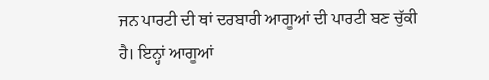ਜਨ ਪਾਰਟੀ ਦੀ ਥਾਂ ਦਰਬਾਰੀ ਆਗੂਆਂ ਦੀ ਪਾਰਟੀ ਬਣ ਚੁੱਕੀ ਹੈ। ਇਨ੍ਹਾਂ ਆਗੂਆਂ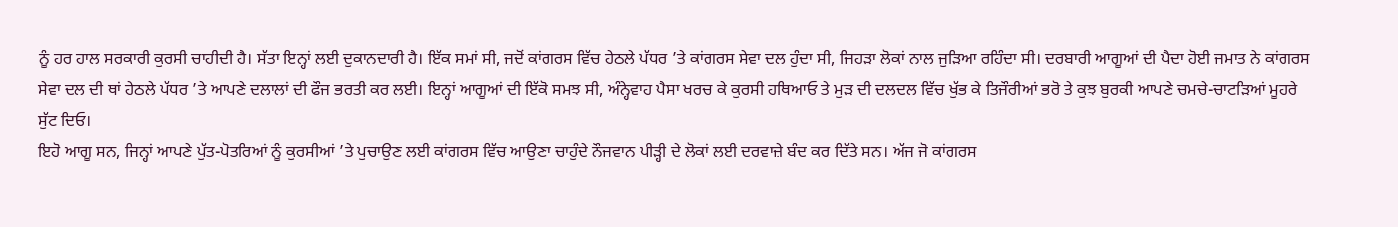ਨੂੰ ਹਰ ਹਾਲ ਸਰਕਾਰੀ ਕੁਰਸੀ ਚਾਹੀਦੀ ਹੈ। ਸੱਤਾ ਇਨ੍ਹਾਂ ਲਈ ਦੁਕਾਨਦਾਰੀ ਹੈ। ਇੱਕ ਸਮਾਂ ਸੀ, ਜਦੋਂ ਕਾਂਗਰਸ ਵਿੱਚ ਹੇਠਲੇ ਪੱਧਰ ’ਤੇ ਕਾਂਗਰਸ ਸੇਵਾ ਦਲ ਹੁੰਦਾ ਸੀ, ਜਿਹੜਾ ਲੋਕਾਂ ਨਾਲ ਜੁੜਿਆ ਰਹਿੰਦਾ ਸੀ। ਦਰਬਾਰੀ ਆਗੂਆਂ ਦੀ ਪੈਦਾ ਹੋਈ ਜਮਾਤ ਨੇ ਕਾਂਗਰਸ ਸੇਵਾ ਦਲ ਦੀ ਥਾਂ ਹੇਠਲੇ ਪੱਧਰ ’ਤੇ ਆਪਣੇ ਦਲਾਲਾਂ ਦੀ ਫੌਜ ਭਰਤੀ ਕਰ ਲਈ। ਇਨ੍ਹਾਂ ਆਗੂਆਂ ਦੀ ਇੱਕੋ ਸਮਝ ਸੀ, ਅੰਨ੍ਹੇਵਾਹ ਪੈਸਾ ਖਰਚ ਕੇ ਕੁਰਸੀ ਹਥਿਆਓ ਤੇ ਮੁੜ ਦੀ ਦਲਦਲ ਵਿੱਚ ਖੁੱਭ ਕੇ ਤਿਜੌਰੀਆਂ ਭਰੋ ਤੇ ਕੁਝ ਬੁਰਕੀ ਆਪਣੇ ਚਮਚੇ-ਚਾਟੜਿਆਂ ਮੂਹਰੇ ਸੁੱਟ ਦਿਓ।
ਇਹੋ ਆਗੂ ਸਨ, ਜਿਨ੍ਹਾਂ ਆਪਣੇ ਪੁੱਤ-ਪੋਤਰਿਆਂ ਨੂੰ ਕੁਰਸੀਆਂ ’ਤੇ ਪੁਚਾਉਣ ਲਈ ਕਾਂਗਰਸ ਵਿੱਚ ਆਉਣਾ ਚਾਹੁੰਦੇ ਨੌਜਵਾਨ ਪੀੜ੍ਹੀ ਦੇ ਲੋਕਾਂ ਲਈ ਦਰਵਾਜ਼ੇ ਬੰਦ ਕਰ ਦਿੱਤੇ ਸਨ। ਅੱਜ ਜੋ ਕਾਂਗਰਸ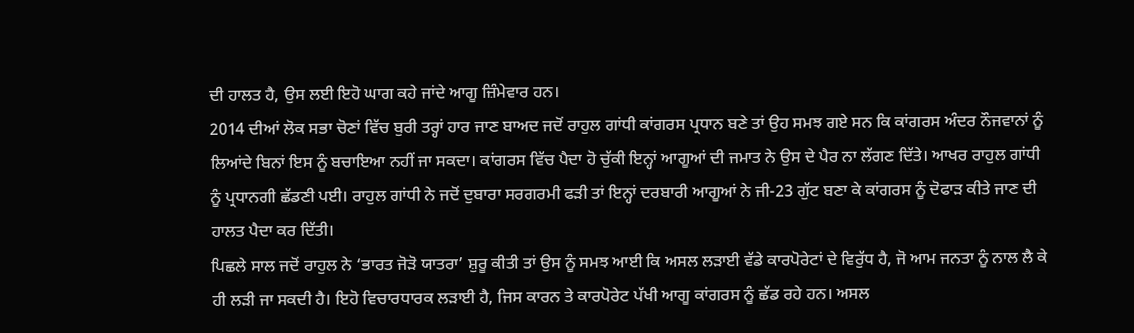ਦੀ ਹਾਲਤ ਹੈ, ਉਸ ਲਈ ਇਹੋ ਘਾਗ ਕਹੇ ਜਾਂਦੇ ਆਗੂ ਜ਼ਿੰਮੇਵਾਰ ਹਨ।
2014 ਦੀਆਂ ਲੋਕ ਸਭਾ ਚੋਣਾਂ ਵਿੱਚ ਬੁਰੀ ਤਰ੍ਹਾਂ ਹਾਰ ਜਾਣ ਬਾਅਦ ਜਦੋਂ ਰਾਹੁਲ ਗਾਂਧੀ ਕਾਂਗਰਸ ਪ੍ਰਧਾਨ ਬਣੇ ਤਾਂ ਉਹ ਸਮਝ ਗਏ ਸਨ ਕਿ ਕਾਂਗਰਸ ਅੰਦਰ ਨੌਜਵਾਨਾਂ ਨੂੰ ਲਿਆਂਦੇ ਬਿਨਾਂ ਇਸ ਨੂੰ ਬਚਾਇਆ ਨਹੀਂ ਜਾ ਸਕਦਾ। ਕਾਂਗਰਸ ਵਿੱਚ ਪੈਦਾ ਹੋ ਚੁੱਕੀ ਇਨ੍ਹਾਂ ਆਗੂਆਂ ਦੀ ਜਮਾਤ ਨੇ ਉਸ ਦੇ ਪੈਰ ਨਾ ਲੱਗਣ ਦਿੱਤੇ। ਆਖਰ ਰਾਹੁਲ ਗਾਂਧੀ ਨੂੰ ਪ੍ਰਧਾਨਗੀ ਛੱਡਣੀ ਪਈ। ਰਾਹੁਲ ਗਾਂਧੀ ਨੇ ਜਦੋਂ ਦੁਬਾਰਾ ਸਰਗਰਮੀ ਫੜੀ ਤਾਂ ਇਨ੍ਹਾਂ ਦਰਬਾਰੀ ਆਗੂਆਂ ਨੇ ਜੀ-23 ਗੁੱਟ ਬਣਾ ਕੇ ਕਾਂਗਰਸ ਨੂੰ ਦੋਫਾੜ ਕੀਤੇ ਜਾਣ ਦੀ ਹਾਲਤ ਪੈਦਾ ਕਰ ਦਿੱਤੀ।
ਪਿਛਲੇ ਸਾਲ ਜਦੋਂ ਰਾਹੁਲ ਨੇ ‘ਭਾਰਤ ਜੋੜੋ ਯਾਤਰਾ’ ਸ਼ੁਰੂ ਕੀਤੀ ਤਾਂ ਉਸ ਨੂੰ ਸਮਝ ਆਈ ਕਿ ਅਸਲ ਲੜਾਈ ਵੱਡੇ ਕਾਰਪੋਰੇਟਾਂ ਦੇ ਵਿਰੁੱਧ ਹੈ, ਜੋ ਆਮ ਜਨਤਾ ਨੂੰ ਨਾਲ ਲੈ ਕੇ ਹੀ ਲੜੀ ਜਾ ਸਕਦੀ ਹੈ। ਇਹੋ ਵਿਚਾਰਧਾਰਕ ਲੜਾਈ ਹੈ, ਜਿਸ ਕਾਰਨ ਤੇ ਕਾਰਪੋਰੇਟ ਪੱਖੀ ਆਗੂ ਕਾਂਗਰਸ ਨੂੰ ਛੱਡ ਰਹੇ ਹਨ। ਅਸਲ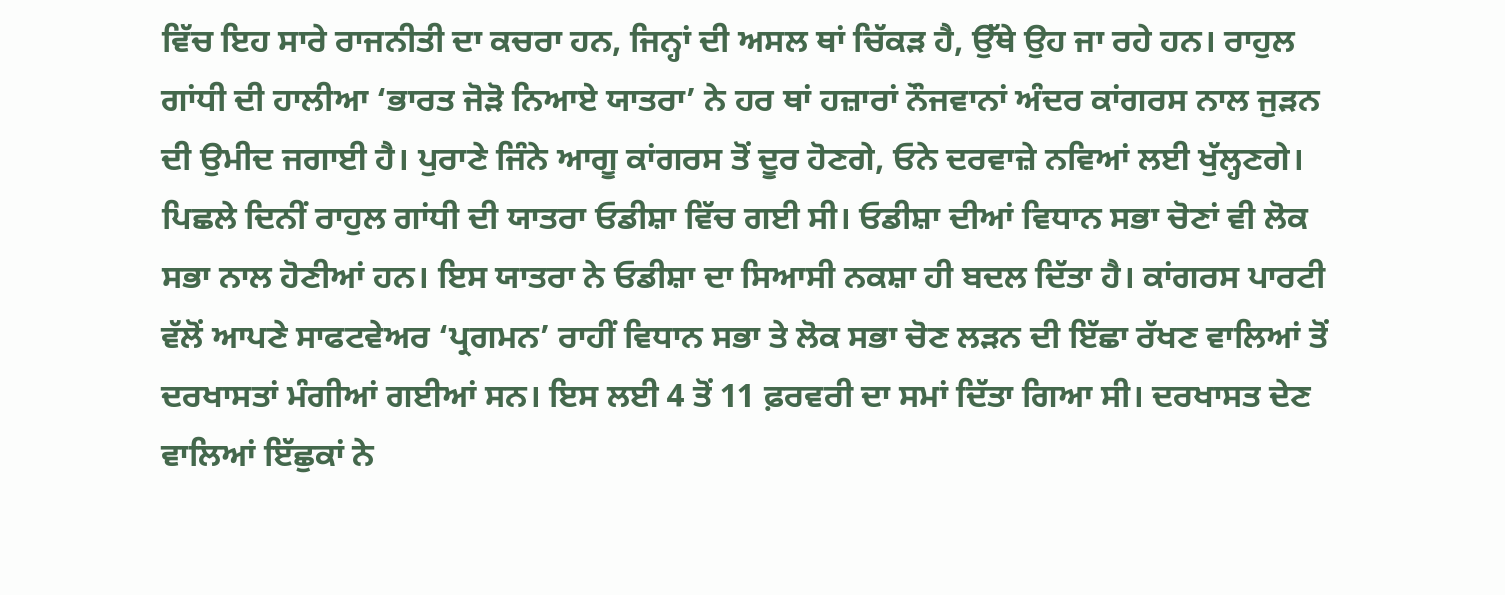ਵਿੱਚ ਇਹ ਸਾਰੇ ਰਾਜਨੀਤੀ ਦਾ ਕਚਰਾ ਹਨ, ਜਿਨ੍ਹਾਂ ਦੀ ਅਸਲ ਥਾਂ ਚਿੱਕੜ ਹੈ, ਉੱਥੇ ਉਹ ਜਾ ਰਹੇ ਹਨ। ਰਾਹੁਲ ਗਾਂਧੀ ਦੀ ਹਾਲੀਆ ‘ਭਾਰਤ ਜੋੜੋ ਨਿਆਏ ਯਾਤਰਾ’ ਨੇ ਹਰ ਥਾਂ ਹਜ਼ਾਰਾਂ ਨੌਜਵਾਨਾਂ ਅੰਦਰ ਕਾਂਗਰਸ ਨਾਲ ਜੁੜਨ ਦੀ ਉਮੀਦ ਜਗਾਈ ਹੈ। ਪੁਰਾਣੇ ਜਿੰਨੇ ਆਗੂ ਕਾਂਗਰਸ ਤੋਂ ਦੂਰ ਹੋਣਗੇ, ਓਨੇ ਦਰਵਾਜ਼ੇ ਨਵਿਆਂ ਲਈ ਖੁੱਲ੍ਹਣਗੇ।
ਪਿਛਲੇ ਦਿਨੀਂ ਰਾਹੁਲ ਗਾਂਧੀ ਦੀ ਯਾਤਰਾ ਓਡੀਸ਼ਾ ਵਿੱਚ ਗਈ ਸੀ। ਓਡੀਸ਼ਾ ਦੀਆਂ ਵਿਧਾਨ ਸਭਾ ਚੋਣਾਂ ਵੀ ਲੋਕ ਸਭਾ ਨਾਲ ਹੋਣੀਆਂ ਹਨ। ਇਸ ਯਾਤਰਾ ਨੇ ਓਡੀਸ਼ਾ ਦਾ ਸਿਆਸੀ ਨਕਸ਼ਾ ਹੀ ਬਦਲ ਦਿੱਤਾ ਹੈ। ਕਾਂਗਰਸ ਪਾਰਟੀ ਵੱਲੋਂ ਆਪਣੇ ਸਾਫਟਵੇਅਰ ‘ਪ੍ਰਗਮਨ’ ਰਾਹੀਂ ਵਿਧਾਨ ਸਭਾ ਤੇ ਲੋਕ ਸਭਾ ਚੋਣ ਲੜਨ ਦੀ ਇੱਛਾ ਰੱਖਣ ਵਾਲਿਆਂ ਤੋਂ ਦਰਖਾਸਤਾਂ ਮੰਗੀਆਂ ਗਈਆਂ ਸਨ। ਇਸ ਲਈ 4 ਤੋਂ 11 ਫ਼ਰਵਰੀ ਦਾ ਸਮਾਂ ਦਿੱਤਾ ਗਿਆ ਸੀ। ਦਰਖਾਸਤ ਦੇਣ ਵਾਲਿਆਂ ਇੱਛੁਕਾਂ ਨੇ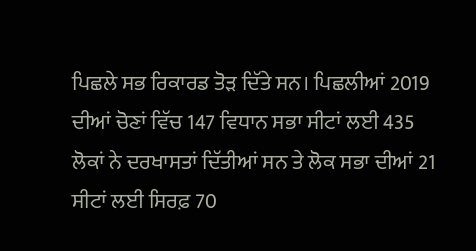ਪਿਛਲੇ ਸਭ ਰਿਕਾਰਡ ਤੋੜ ਦਿੱਤੇ ਸਨ। ਪਿਛਲੀਆਂ 2019 ਦੀਆਂ ਚੋਣਾਂ ਵਿੱਚ 147 ਵਿਧਾਨ ਸਭਾ ਸੀਟਾਂ ਲਈ 435 ਲੋਕਾਂ ਨੇ ਦਰਖਾਸਤਾਂ ਦਿੱਤੀਆਂ ਸਨ ਤੇ ਲੋਕ ਸਭਾ ਦੀਆਂ 21 ਸੀਟਾਂ ਲਈ ਸਿਰਫ਼ 70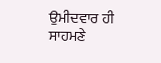ਉਮੀਦਵਾਰ ਹੀ ਸਾਹਮਣੇ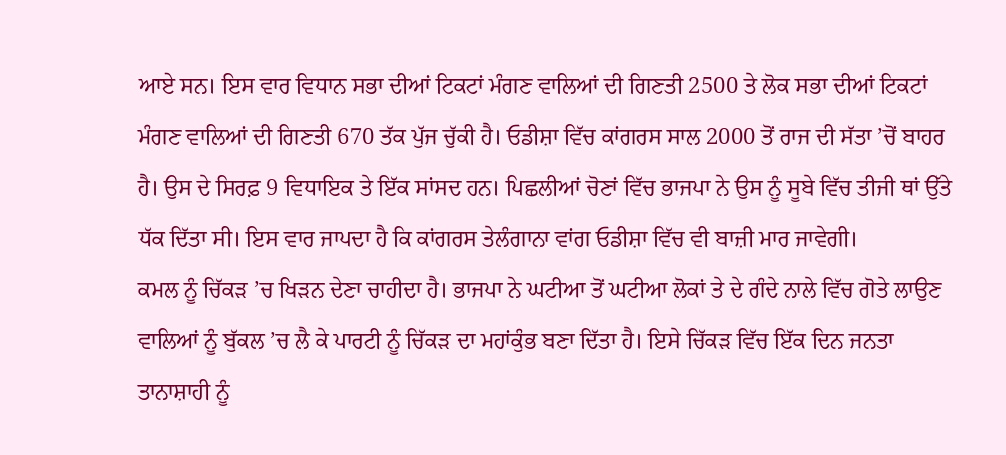ਆਏ ਸਨ। ਇਸ ਵਾਰ ਵਿਧਾਨ ਸਭਾ ਦੀਆਂ ਟਿਕਟਾਂ ਮੰਗਣ ਵਾਲਿਆਂ ਦੀ ਗਿਣਤੀ 2500 ਤੇ ਲੋਕ ਸਭਾ ਦੀਆਂ ਟਿਕਟਾਂ ਮੰਗਣ ਵਾਲਿਆਂ ਦੀ ਗਿਣਤੀ 670 ਤੱਕ ਪੁੱਜ ਚੁੱਕੀ ਹੈ। ਓਡੀਸ਼ਾ ਵਿੱਚ ਕਾਂਗਰਸ ਸਾਲ 2000 ਤੋਂ ਰਾਜ ਦੀ ਸੱਤਾ ’ਚੋਂ ਬਾਹਰ ਹੈ। ਉਸ ਦੇ ਸਿਰਫ਼ 9 ਵਿਧਾਇਕ ਤੇ ਇੱਕ ਸਾਂਸਦ ਹਨ। ਪਿਛਲੀਆਂ ਚੋਣਾਂ ਵਿੱਚ ਭਾਜਪਾ ਨੇ ਉਸ ਨੂੰ ਸੂਬੇ ਵਿੱਚ ਤੀਜੀ ਥਾਂ ਉੱਤੇ ਧੱਕ ਦਿੱਤਾ ਸੀ। ਇਸ ਵਾਰ ਜਾਪਦਾ ਹੈ ਕਿ ਕਾਂਗਰਸ ਤੇਲੰਗਾਨਾ ਵਾਂਗ ਓਡੀਸ਼ਾ ਵਿੱਚ ਵੀ ਬਾਜ਼ੀ ਮਾਰ ਜਾਵੇਗੀ।
ਕਮਲ ਨੂੰ ਚਿੱਕੜ ’ਚ ਖਿੜਨ ਦੇਣਾ ਚਾਹੀਦਾ ਹੈ। ਭਾਜਪਾ ਨੇ ਘਟੀਆ ਤੋਂ ਘਟੀਆ ਲੋਕਾਂ ਤੇ ਦੇ ਗੰਦੇ ਨਾਲੇ ਵਿੱਚ ਗੋਤੇ ਲਾਉਣ ਵਾਲਿਆਂ ਨੂੰ ਬੁੱਕਲ ’ਚ ਲੈ ਕੇ ਪਾਰਟੀ ਨੂੰ ਚਿੱਕੜ ਦਾ ਮਹਾਂਕੁੰਭ ਬਣਾ ਦਿੱਤਾ ਹੈ। ਇਸੇ ਚਿੱਕੜ ਵਿੱਚ ਇੱਕ ਦਿਨ ਜਨਤਾ ਤਾਨਾਸ਼ਾਹੀ ਨੂੰ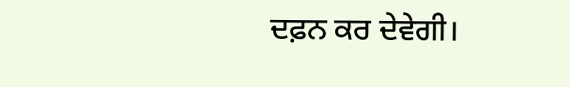ਦਫ਼ਨ ਕਰ ਦੇਵੇਗੀ।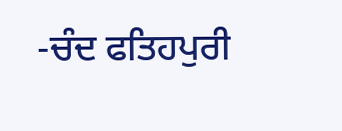-ਚੰਦ ਫਤਿਹਪੁਰੀ